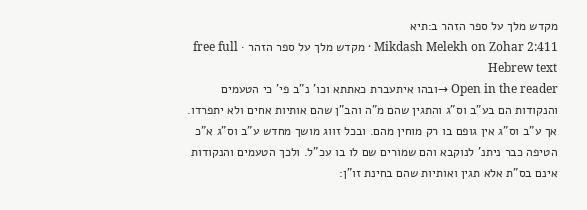מקדש מלך על ספר הזהר ב:תיא
Mikdash Melekh on Zohar 2:411 · מקדש מלך על ספר הזהר · free full Hebrew text
Open in the reader →ובהו איתעברת כאתתא וכו' נ"ב פי' כי הטעמים והנקודות הם בע"ב וס"ג והתגין שהם מ"ה והב"ן שהם אותיות אחים ולא יתפרדו. אך ע"ב וס"ג אין גופם בו רק מוחין מהם. ובכל זווג מושך מחדש ע"ב וס"ג א"כ הטיפה כבר ניתנ' לנוקבא והם שמורים שם לו בו עכ"ל. ולכך הטעמים והנקודות אינם בס"ת אלא תגין ואותיות שהם בחינת זו"ן: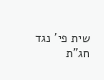שית פי' נגד חג"ת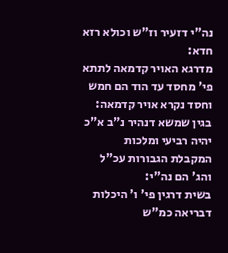נה"י דזעיר וז"ש וכולא רזא חדא:
מדרגא האויר קדמאה לתתא פי' מחסד עד הוד הם חמש וחסד נקרא אויר קדמאה:
בגין שמשא דנהיר נ"ב א"כ יהיה רביעי ומלכות המקבלת הגבורות עכ"ל והג' הם נה"י:
בשית דרגין פי' ו' היכלות דבריאה כמ"ש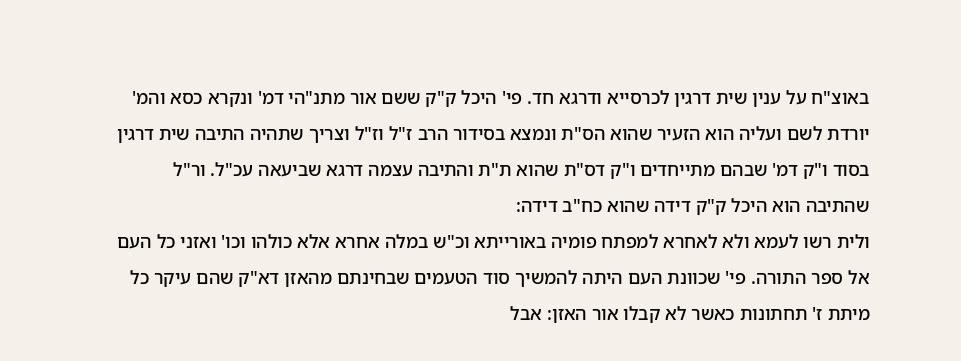באוצ"ח על ענין שית דרגין לכרסייא ודרגא חד. פי' היכל ק"ק ששם אור מתנ"הי דמ' ונקרא כסא והמ' יורדת לשם ועליה הוא הזעיר שהוא הס"ת ונמצא בסידור הרב ז"ל וז"ל וצריך שתהיה התיבה שית דרגין בסוד ו"ק דמ' שבהם מתייחדים ו"ק דס"ת שהוא ת"ת והתיבה עצמה דרגא שביעאה עכ"ל. ור"ל שהתיבה הוא היכל ק"ק דידה שהוא כח"ב דידה:
ולית רשו לעמא ולא לאחרא למפתח פומיה באורייתא וכ"ש במלה אחרא אלא כולהו וכו' ואזני כל העם אל ספר התורה. פי' שכוונת העם היתה להמשיך סוד הטעמים שבחינתם מהאזן דא"ק שהם עיקר כל מיתת ז' תחתונות כאשר לא קבלו אור האזן: אבל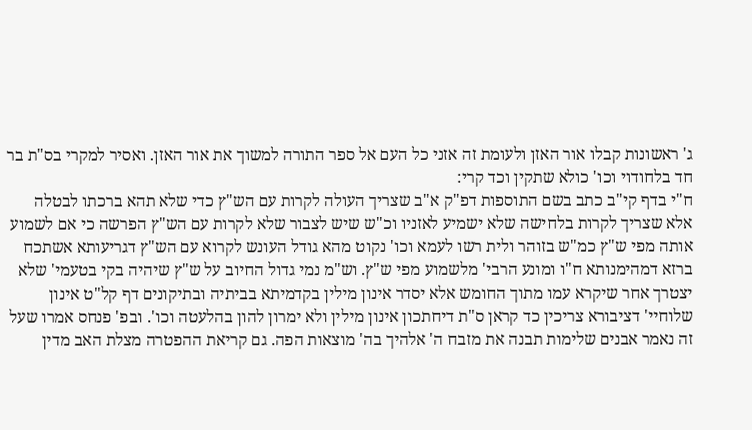ג' ראשונות קבלו אור האזן ולעומת זה אזני כל העם אל ספר התורה למשוך את אור האזן. ואסיר למקרי בס"ת בר חד בלחודוי וכו' כולא שתקין וכד קרי:
ח"י בדף קי"ב כתב בשם התוספות דפ"ק א"ב שצריך העולה לקרות עם הש"ץ כדי שלא תהא ברכתו לבטלה אלא שצריך לקרות בלחישה שלא ישמיע לאזניו וכ"ש שיש לצבור שלא לקרות עם הש"ץ הפרשה כי אם לשמוע אותה מפי ש"ץ כמ"ש בזוהר ולית רשו לעמא וכו' נקוט מהא גודל העונש לקרוא עם הש"ץ דגריעותא אשתכח ברזא דמהימנותא ח"ו ומונע הרבי' מלשמוע מפי ש"ץ. וש"מ נמי גדול החיוב על ש"ץ שיהיה בקי בטעמי' שלא יצטרך אחר שיקרא עמו מתוך החומש אלא יסדר אינון מילין בקדמיתא בביתיה ובתיקונים דף קל"ט אינון שלוחיי' דציבורא צריכין כד קראן ס"ת דיחתכון אינון מילין ולא ימרון להון בהלעטה וכו'. ובפ' פנחס אמרו שעל זה נאמר אבנים שלימות תבנה את מזבח ה' אלהיך בה' מוצאות הפה. גם קריאת ההפטרה מצלת האב מדין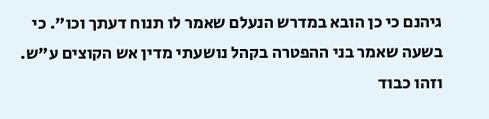גיהנם כי כן הובא במדרש הנעלם שאמר לו תנוח דעתך וכו". כי בשעה שאמר בני ההפטרה בקהל נושעתי מדין אש הקוצים ע"ש. וזהו כבוד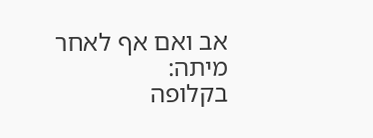אב ואם אף לאחר מיתה:
בקלופה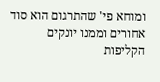ומוחא פי' שהתרגום הוא סוד אחורים וממנו יונקים הקליפות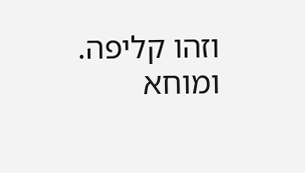וזהו קליפה. ומוחא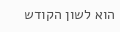הוא לשון הקודש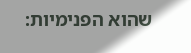שהוא הפנימיות: